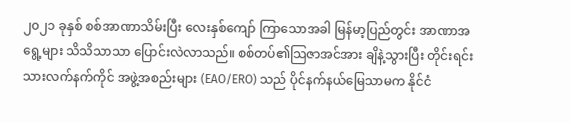၂၀၂၁ ခုနှစ် စစ်အာဏာသိမ်းပြီး လေးနှစ်ကျော် ကြာသောအခါ မြန်မာ့ပြည်တွင်း အာဏာအရွေ့များ သိသိသာသာ ပြောင်းလဲလာသည်။ စစ်တပ်၏သြဇာအင်အား ချိနဲ့သွားပြီး တိုင်းရင်းသားလက်နက်ကိုင် အဖွဲ့အစည်းများ (EAO/ERO) သည် ပိုင်နက်နယ်မြေသာမက နိုင်ငံ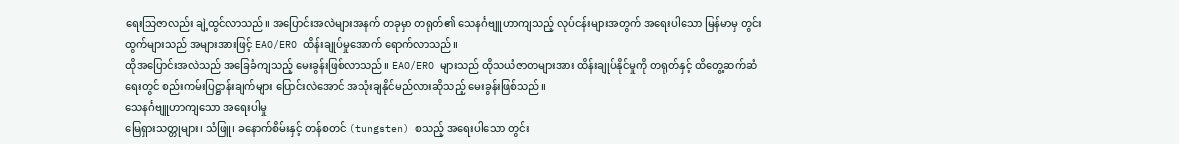ရေးသြဇာလည်း ချဲ့ထွင်လာသည်။ အပြောင်းအလဲများအနက် တခုမှာ တရုတ်၏ သေနင်္ဂဗျူဟာကျသည့် လုပ်ငန်းများအတွက် အရေးပါသော မြန်မာမှ တွင်းထွက်များသည် အများအားဖြင့် EAO/ERO ထိန်းချုပ်မှုအောက် ရောက်လာသည်။
ထိုအပြောင်းအလဲသည် အခြေခံကျသည့် မေးခွန်းဖြစ်လာသည်။ EAO/ERO များသည် ထိုသယံဇာတများအား ထိန်းချုပ်နိုင်မှုကို တရုတ်နှင့် ထိတွေ့ဆက်ဆံရေးတွင် စည်းကမ်းပြဋ္ဌာန်းချက်များ ပြောင်းလဲအောင် အသုံးချနိုင်မည်လားဆိုသည့် မေးခွန်းဖြစ်သည်။
သေနင်္ဂဗျူဟာကျသော အရေးပါမှု
မြေရှားသတ္တုများ၊ သံဖြူ၊ ခနောက်စိမ်းနှင့် တန်စတင် (tungsten) စသည့် အရေးပါသော တွင်း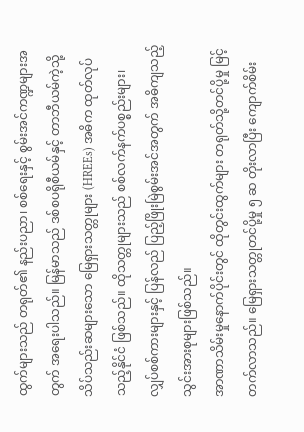ထွက်များသည် တရုတ်၏ နည်းပညာ၊ စစ်ရေးနှင့် စွမ်းအင်ကဏ္ဍများအတွက် အရေးပါသည်။ မြန်မာသည် ဒစ်စပရိုစီယမ်နှင့် တာဘီယမ်ကဲ့သို့ သိပ်သည်းဆများသော မြေရှားသတ္တုများ (HREEs) အဓိက ထုတ်လုပ်သည့်နိုင်ငံ ဖြစ်သည်။ ထိုသတ္တုများသည် စစ်လက်နက်ပစ္စည်းများ၊ လျှပ်စစ်ကားများနှင့် ပြန်လည် ပြည့်ဖြိုးမြဲစွမ်းအင်အတွက် အဓိကျသည့် သွင်းအားစုများဖြစ်သည်။
အာဏာသိမ်းမှုနောက်ပိုင်းတွင် ထိုတွင်းထွက်များ တရုတ်သို့တင်ပို့မှု မြင့်တက်လာသည်။ မြေရှားသတ္တုတင်ပို့မှု ၅ ဆ တိုးလာပြီး ကျောက်စိမ်း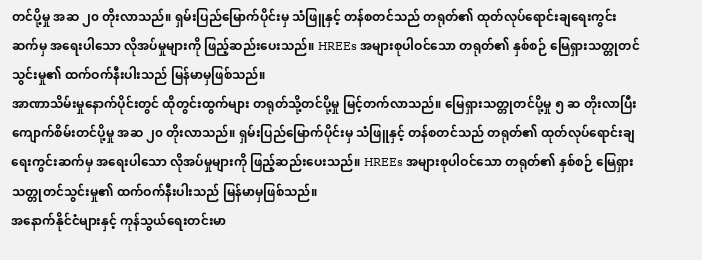တင်ပို့မှု အဆ ၂၀ တိုးလာသည်။ ရှမ်းပြည်မြောက်ပိုင်းမှ သံဖြူနှင့် တန်စတင်သည် တရုတ်၏ ထုတ်လုပ်ရောင်းချရေးကွင်းဆက်မှ အရေးပါသော လိုအပ်မှုများကို ဖြည့်ဆည်းပေးသည်။ HREEs အများစုပါဝင်သော တရုတ်၏ နှစ်စဉ် မြေရှားသတ္တုတင်သွင်းမှု၏ ထက်ဝက်နီးပါးသည် မြန်မာမှဖြစ်သည်။
အာဏာသိမ်းမှုနောက်ပိုင်းတွင် ထိုတွင်းထွက်များ တရုတ်သို့တင်ပို့မှု မြင့်တက်လာသည်။ မြေရှားသတ္တုတင်ပို့မှု ၅ ဆ တိုးလာပြီး ကျောက်စိမ်းတင်ပို့မှု အဆ ၂၀ တိုးလာသည်။ ရှမ်းပြည်မြောက်ပိုင်းမှ သံဖြူနှင့် တန်စတင်သည် တရုတ်၏ ထုတ်လုပ်ရောင်းချရေးကွင်းဆက်မှ အရေးပါသော လိုအပ်မှုများကို ဖြည့်ဆည်းပေးသည်။ HREEs အများစုပါဝင်သော တရုတ်၏ နှစ်စဉ် မြေရှားသတ္တုတင်သွင်းမှု၏ ထက်ဝက်နီးပါးသည် မြန်မာမှဖြစ်သည်။
အနောက်နိုင်ငံများနှင့် ကုန်သွယ်ရေးတင်းမာ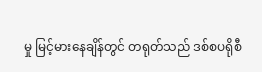မှု မြင့်မားနေချိန်တွင် တရုတ်သည် ဒစ်စပရိုစီ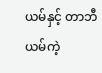ယမ်နှင့် တာဘီယမ်ကဲ့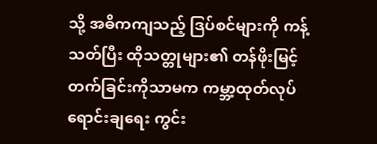သို့ အဓိကကျသည့် ဒြပ်စင်များကို ကန့်သတ်ပြီး ထိုသတ္တုများ၏ တန်ဖိုးမြင့်တက်ခြင်းကိုသာမက ကမ္ဘာ့ထုတ်လုပ်ရောင်းချရေး ကွင်း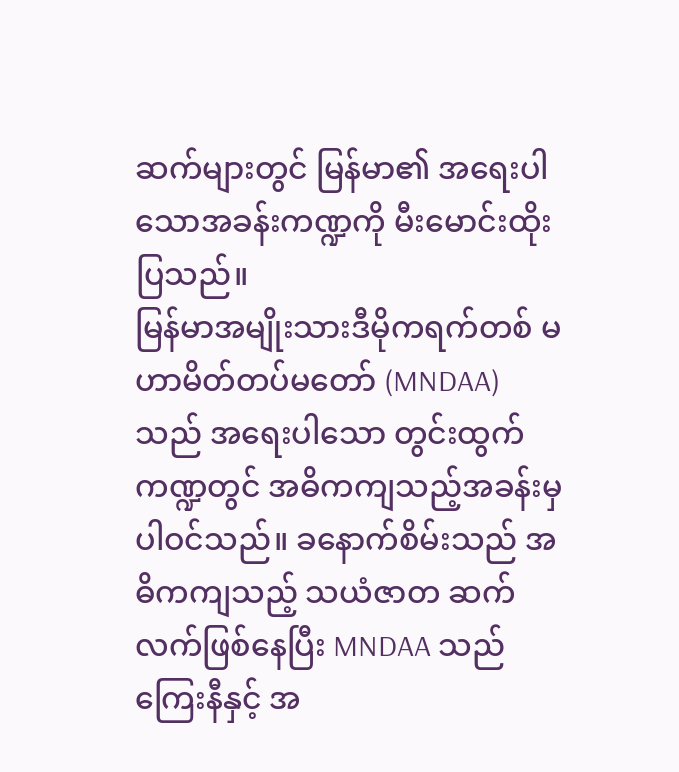ဆက်များတွင် မြန်မာ၏ အရေးပါသောအခန်းကဏ္ဍကို မီးမောင်းထိုးပြသည်။
မြန်မာအမျိုးသားဒီမိုကရက်တစ် မဟာမိတ်တပ်မတော် (MNDAA) သည် အရေးပါသော တွင်းထွက်ကဏ္ဍတွင် အဓိကကျသည့်အခန်းမှ ပါဝင်သည်။ ခနောက်စိမ်းသည် အဓိကကျသည့် သယံဇာတ ဆက်လက်ဖြစ်နေပြီး MNDAA သည် ကြေးနီနှင့် အ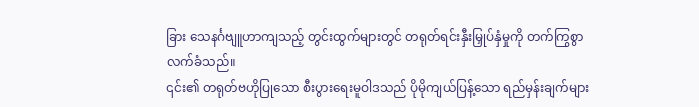ခြား သေနင်္ဂဗျူဟာကျသည့် တွင်းထွက်များတွင် တရုတ်ရင်းနှီးမြှုပ်နှံမှုကို တက်ကြွစွာလက်ခံသည်။
၎င်း၏ တရုတ်ဗဟိုပြုသော စီးပွားရေးမူဝါဒသည် ပိုမိုကျယ်ပြန့်သော ရည်မှန်းချက်များ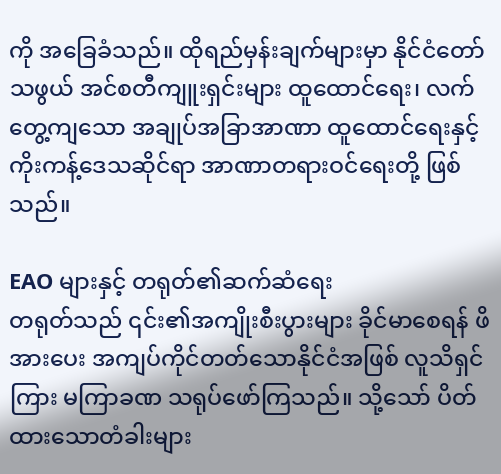ကို အခြေခံသည်။ ထိုရည်မှန်းချက်များမှာ နိုင်ငံတော်သဖွယ် အင်စတီကျူးရှင်းများ ထူထောင်ရေး၊ လက်တွေ့ကျသော အချုပ်အခြာအာဏာ ထူထောင်ရေးနှင့် ကိုးကန့်ဒေသဆိုင်ရာ အာဏာတရားဝင်ရေးတို့ ဖြစ်သည်။

EAO များနှင့် တရုတ်၏ဆက်ဆံရေး
တရုတ်သည် ၎င်း၏အကျိုးစီးပွားများ ခိုင်မာစေရန် ဖိအားပေး အကျပ်ကိုင်တတ်သောနိုင်ငံအဖြစ် လူသိရှင်ကြား မကြာခဏ သရုပ်ဖော်ကြသည်။ သို့သော် ပိတ်ထားသောတံခါးများ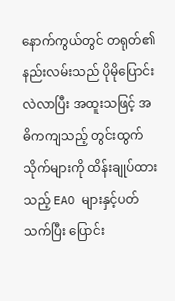နောက်ကွယ်တွင် တရုတ်၏နည်းလမ်းသည် ပိုမိုပြောင်းလဲလာပြီး အထူးသဖြင့် အဓိကကျသည့် တွင်းထွက်သိုက်များကို ထိန်းချုပ်ထားသည့် EAO များနှင့်ပတ်သက်ပြီး ပြောင်း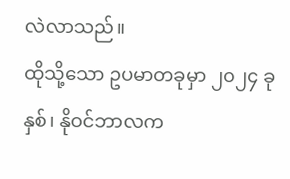လဲလာသည်။
ထိုသို့သော ဥပမာတခုမှာ ၂၀၂၄ ခုနှစ်၊ နိုဝင်ဘာလက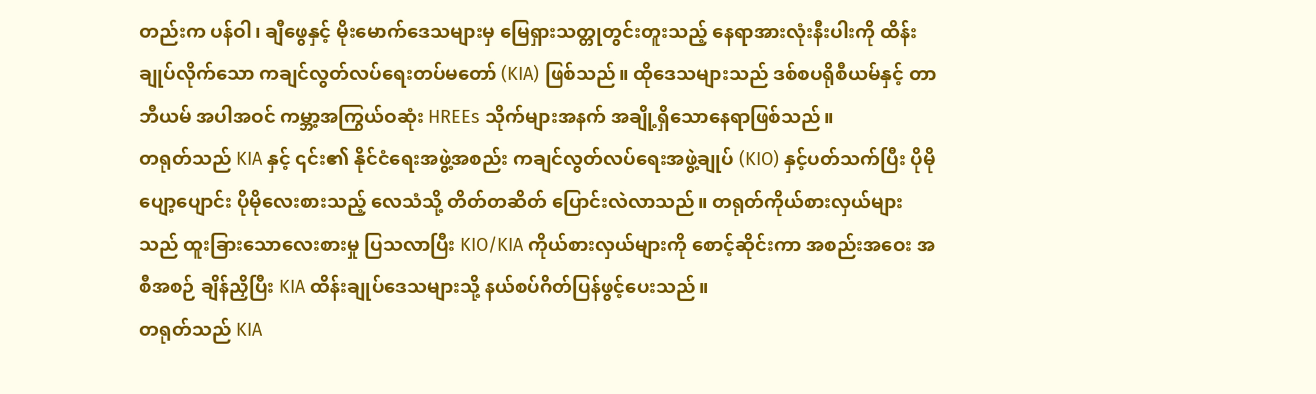တည်းက ပန်ဝါ၊ ချီဖွေနှင့် မိုးမောက်ဒေသများမှ မြေရှားသတ္တုတွင်းတူးသည့် နေရာအားလုံးနီးပါးကို ထိန်းချုပ်လိုက်သော ကချင်လွတ်လပ်ရေးတပ်မတော် (KIA) ဖြစ်သည်။ ထိုဒေသများသည် ဒစ်စပရိုစီယမ်နှင့် တာဘီယမ် အပါအဝင် ကမ္ဘာ့အကြွယ်ဝဆုံး HREEs သိုက်များအနက် အချို့ရှိသောနေရာဖြစ်သည်။
တရုတ်သည် KIA နှင့် ၎င်း၏ နိုင်ငံရေးအဖွဲ့အစည်း ကချင်လွတ်လပ်ရေးအဖွဲ့ချုပ် (KIO) နှင့်ပတ်သက်ပြီး ပိုမိုပျော့ပျောင်း ပိုမိုလေးစားသည့် လေသံသို့ တိတ်တဆိတ် ပြောင်းလဲလာသည်။ တရုတ်ကိုယ်စားလှယ်များသည် ထူးခြားသောလေးစားမှု ပြသလာပြီး KIO/KIA ကိုယ်စားလှယ်များကို စောင့်ဆိုင်းကာ အစည်းအဝေး အစီအစဉ် ချိန်ညှိပြီး KIA ထိန်းချုပ်ဒေသများသို့ နယ်စပ်ဂိတ်ပြန်ဖွင့်ပေးသည်။
တရုတ်သည် KIA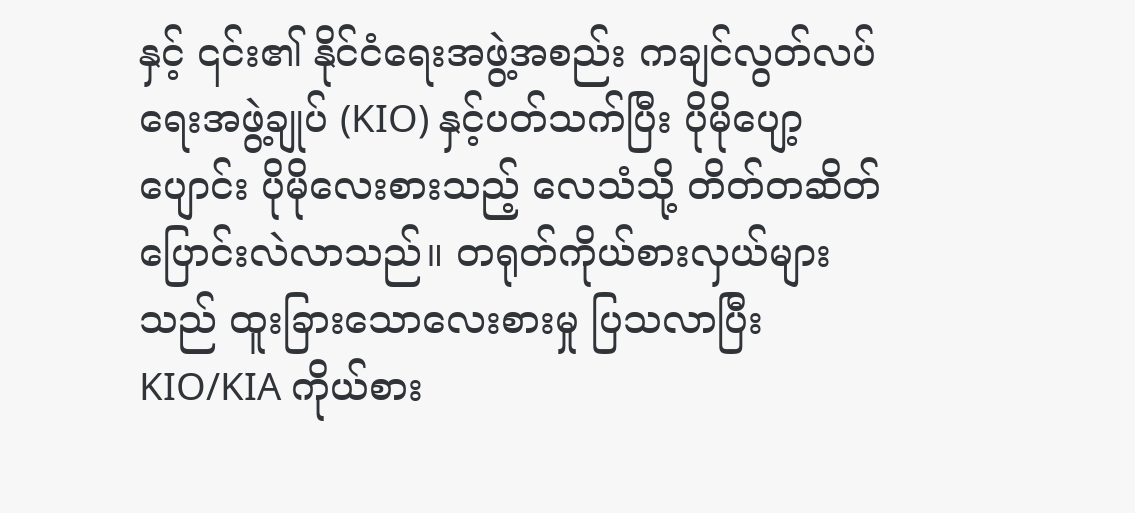နှင့် ၎င်း၏ နိုင်ငံရေးအဖွဲ့အစည်း ကချင်လွတ်လပ်ရေးအဖွဲ့ချုပ် (KIO) နှင့်ပတ်သက်ပြီး ပိုမိုပျော့ပျောင်း ပိုမိုလေးစားသည့် လေသံသို့ တိတ်တဆိတ် ပြောင်းလဲလာသည်။ တရုတ်ကိုယ်စားလှယ်များသည် ထူးခြားသောလေးစားမှု ပြသလာပြီး KIO/KIA ကိုယ်စား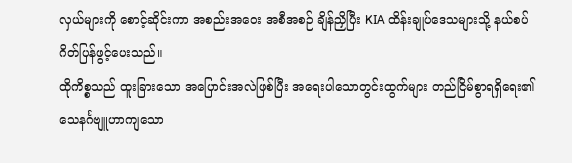လှယ်များကို စောင့်ဆိုင်းကာ အစည်းအဝေး အစီအစဉ် ချိန်ညှိပြီး KIA ထိန်းချုပ်ဒေသများသို့ နယ်စပ်ဂိတ်ပြန်ဖွင့်ပေးသည်။
ထိုကိစ္စသည် ထူးခြားသော အပြောင်းအလဲဖြစ်ပြီး အရေးပါသောတွင်းထွက်များ တည်ငြိမ်စွာရရှိရေး၏ သေနင်္ဂဗျူဟာကျသော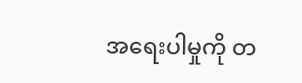အရေးပါမှုကို တ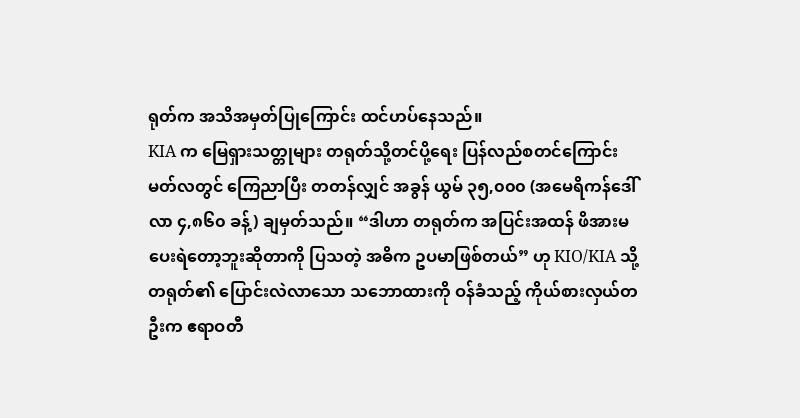ရုတ်က အသိအမှတ်ပြုကြောင်း ထင်ဟပ်နေသည်။
KIA က မြေရှားသတ္တုများ တရုတ်သို့တင်ပို့ရေး ပြန်လည်စတင်ကြောင်း မတ်လတွင် ကြေညာပြီး တတန်လျှင် အခွန် ယွမ် ၃၅,၀၀၀ (အမေရိကန်ဒေါ်လာ ၄,၈၆၀ ခန့်) ချမှတ်သည်။ “ဒါဟာ တရုတ်က အပြင်းအထန် ဖိအားမပေးရဲတော့ဘူးဆိုတာကို ပြသတဲ့ အဓိက ဥပမာဖြစ်တယ်” ဟု KIO/KIA သို့ တရုတ်၏ ပြောင်းလဲလာသော သဘောထားကို ဝန်ခံသည့် ကိုယ်စားလှယ်တဦးက ဧရာဝတီ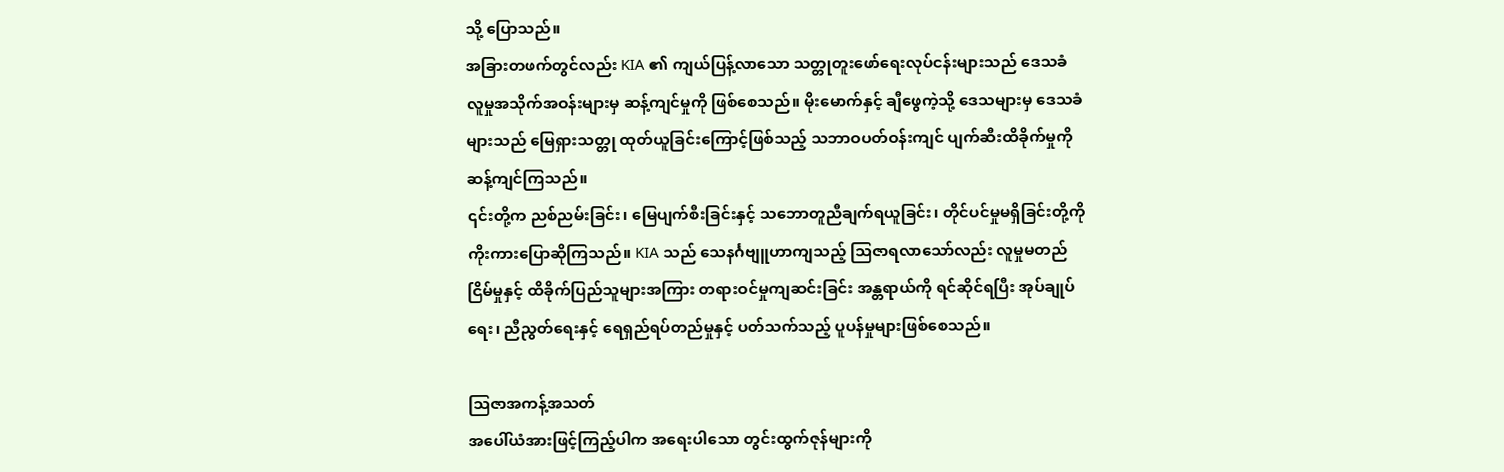သို့ ပြောသည်။
အခြားတဖက်တွင်လည်း KIA ၏ ကျယ်ပြန့်လာသော သတ္တုတူးဖော်ရေးလုပ်ငန်းများသည် ဒေသခံ လူမှုအသိုက်အဝန်းများမှ ဆန့်ကျင်မှုကို ဖြစ်စေသည်။ မိုးမောက်နှင့် ချီဖွေကဲ့သို့ ဒေသများမှ ဒေသခံများသည် မြေရှားသတ္တု ထုတ်ယူခြင်းကြောင့်ဖြစ်သည့် သဘာဝပတ်ဝန်းကျင် ပျက်ဆီးထိခိုက်မှုကို ဆန့်ကျင်ကြသည်။
၎င်းတို့က ညစ်ညမ်းခြင်း၊ မြေပျက်စီးခြင်းနှင့် သဘောတူညီချက်ရယူခြင်း၊ တိုင်ပင်မှုမရှိခြင်းတို့ကို ကိုးကားပြောဆိုကြသည်။ KIA သည် သေနင်္ဂဗျူဟာကျသည့် သြဇာရလာသော်လည်း လူမှုမတည်ငြိမ်မှုနှင့် ထိခိုက်ပြည်သူများအကြား တရားဝင်မှုကျဆင်းခြင်း အန္တရာယ်ကို ရင်ဆိုင်ရပြီး အုပ်ချုပ်ရေး၊ ညီညွတ်ရေးနှင့် ရေရှည်ရပ်တည်မှုနှင့် ပတ်သက်သည့် ပူပန်မှုများဖြစ်စေသည်။

သြဇာအကန့်အသတ်
အပေါ်ယံအားဖြင့်ကြည့်ပါက အရေးပါသော တွင်းထွက်ဇုန်များကို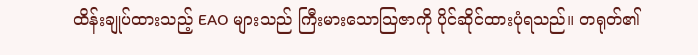ထိန်းချုပ်ထားသည့် EAO များသည် ကြီးမားသောသြဇာကို ပိုင်ဆိုင်ထားပုံရသည်။ တရုတ်၏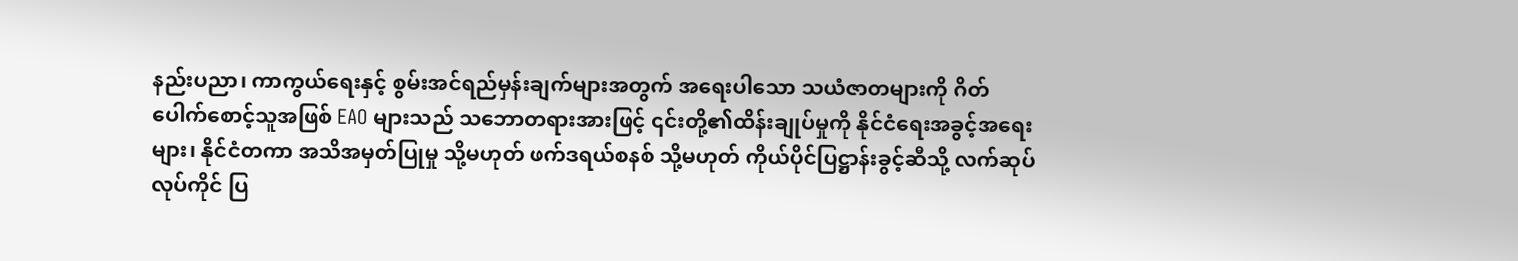နည်းပညာ၊ ကာကွယ်ရေးနှင့် စွမ်းအင်ရည်မှန်းချက်များအတွက် အရေးပါသော သယံဇာတများကို ဂိတ်ပေါက်စောင့်သူအဖြစ် EAO များသည် သဘောတရားအားဖြင့် ၎င်းတို့၏ထိန်းချုပ်မှုကို နိုင်ငံရေးအခွင့်အရေးများ၊ နိုင်ငံတကာ အသိအမှတ်ပြုမှု သို့မဟုတ် ဖက်ဒရယ်စနစ် သို့မဟုတ် ကိုယ်ပိုင်ပြဋ္ဌာန်းခွင့်ဆီသို့ လက်ဆုပ်လုပ်ကိုင် ပြ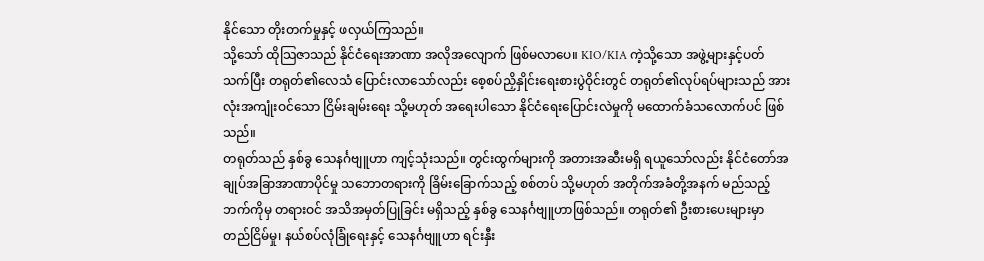နိုင်သော တိုးတက်မှုနှင့် ဖလှယ်ကြသည်။
သို့သော် ထိုသြဇာသည် နိုင်ငံရေးအာဏာ အလိုအလျောက် ဖြစ်မလာပေ။ KIO/KIA ကဲ့သို့သော အဖွဲ့များနှင့်ပတ်သက်ပြီး တရုတ်၏လေသံ ပြောင်းလာသော်လည်း စေ့စပ်ညှိနှိုင်းရေးစားပွဲဝိုင်းတွင် တရုတ်၏လုပ်ရပ်များသည် အားလုံးအကျုံးဝင်သော ငြိမ်းချမ်းရေး သို့မဟုတ် အရေးပါသော နိုင်ငံရေးပြောင်းလဲမှုကို မထောက်ခံသလောက်ပင် ဖြစ်သည်။
တရုတ်သည် နှစ်ခွ သေနင်္ဂဗျူဟာ ကျင့်သုံးသည်။ တွင်းထွက်များကို အတားအဆီးမရှိ ရယူသော်လည်း နိုင်ငံတော်အချုပ်အခြာအာဏာပိုင်မှု သဘောတရားကို ခြိမ်းခြောက်သည့် စစ်တပ် သို့မဟုတ် အတိုက်အခံတို့အနက် မည်သည့်ဘက်ကိုမှ တရားဝင် အသိအမှတ်ပြုခြင်း မရှိသည့် နှစ်ခွ သေနင်္ဂဗျူဟာဖြစ်သည်။ တရုတ်၏ ဦးစားပေးများမှာ တည်ငြိမ်မှု၊ နယ်စပ်လုံခြုံရေးနှင့် သေနင်္ဂဗျူဟာ ရင်းနှီး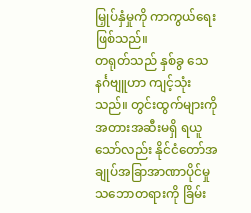မြှုပ်နှံမှုကို ကာကွယ်ရေးဖြစ်သည်။
တရုတ်သည် နှစ်ခွ သေနင်္ဂဗျူဟာ ကျင့်သုံးသည်။ တွင်းထွက်များကို အတားအဆီးမရှိ ရယူသော်လည်း နိုင်ငံတော်အချုပ်အခြာအာဏာပိုင်မှု သဘောတရားကို ခြိမ်း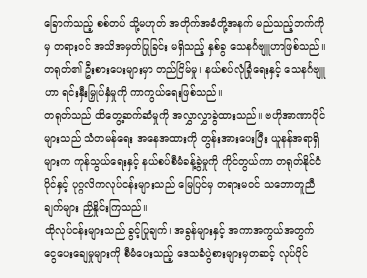ခြောက်သည့် စစ်တပ် သို့မဟုတ် အတိုက်အခံတို့အနက် မည်သည့်ဘက်ကိုမှ တရားဝင် အသိအမှတ်ပြုခြင်း မရှိသည့် နှစ်ခွ သေနင်္ဂဗျူဟာဖြစ်သည်။ တရုတ်၏ ဦးစားပေးများမှာ တည်ငြိမ်မှု၊ နယ်စပ်လုံခြုံရေးနှင့် သေနင်္ဂဗျူဟာ ရင်းနှီးမြှုပ်နှံမှုကို ကာကွယ်ရေးဖြစ်သည်။
တရုတ်သည် ထိတွေ့ဆက်ဆံမှုကို အလွှာလွှာခွဲထားသည်။ ဗဟိုအာဏာပိုင်များသည် သံတမန်ရေး အနေအထားကို တွန်းအားပေးပြီး ယူနန်အရာရှိများက ကုန်သွယ်ရေးနှင့် နယ်စပ်စီမံခန့်ခွဲမှုကို ကိုင်တွယ်ကာ တရုတ်နိုင်ငံပိုင်နှင့် ပုဂ္ဂလိကလုပ်ငန်းများသည် မြေပြင်မှ တရားမဝင် သဘောတူညီချက်များ ညှိနှိုင်းကြသည်။
ထိုလုပ်ငန်းများသည် ခွင့်ပြုချက်၊ အခွန်များနှင့် အကာအကွယ်အတွက် ငွေပေးချေမှုများကို စီမံပေးသည့် ဒေသခံပွဲစားများမှတဆင့် လုပ်ပိုင်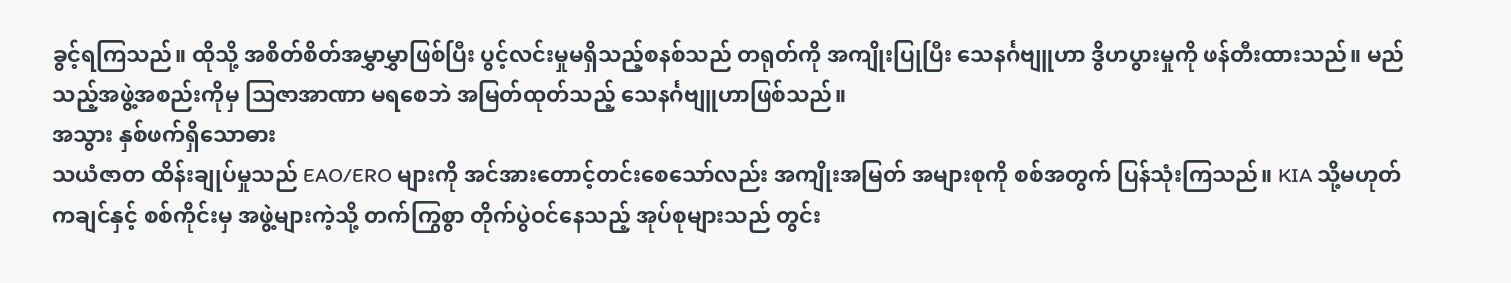ခွင့်ရကြသည်။ ထိုသို့ အစိတ်စိတ်အမွှာမွှာဖြစ်ပြီး ပွင့်လင်းမှုမရှိသည့်စနစ်သည် တရုတ်ကို အကျိုးပြုပြီး သေနင်္ဂဗျူဟာ ဒွိဟပွားမှုကို ဖန်တီးထားသည်။ မည်သည့်အဖွဲ့အစည်းကိုမှ သြဇာအာဏာ မရစေဘဲ အမြတ်ထုတ်သည့် သေနင်္ဂဗျူဟာဖြစ်သည်။
အသွား နှစ်ဖက်ရှိသောဓား
သယံဇာတ ထိန်းချုပ်မှုသည် EAO/ERO များကို အင်အားတောင့်တင်းစေသော်လည်း အကျိုးအမြတ် အများစုကို စစ်အတွက် ပြန်သုံးကြသည်။ KIA သို့မဟုတ် ကချင်နှင့် စစ်ကိုင်းမှ အဖွဲ့များကဲ့သို့ တက်ကြွစွာ တိုက်ပွဲဝင်နေသည့် အုပ်စုများသည် တွင်း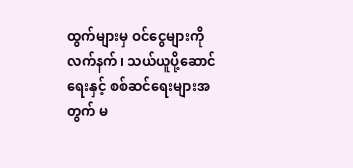ထွက်များမှ ဝင်ငွေများကို လက်နက်၊ သယ်ယူပို့ဆောင်ရေးနှင့် စစ်ဆင်ရေးများအတွက် မ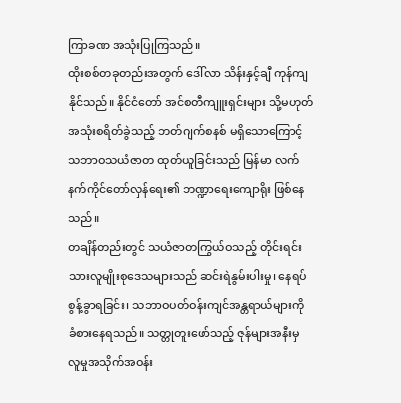ကြာခဏ အသုံးပြုကြသည်။
ထိုးစစ်တခုတည်းအတွက် ဒေါ်လာ သိန်းနှင့်ချီ ကုန်ကျနိုင်သည်။ နိုင်ငံတော် အင်စတီကျူးရှင်းများ သို့မဟုတ် အသုံးစရိတ်ခွဲသည့် ဘတ်ဂျက်စနစ် မရှိသောကြောင့် သဘာဝသယံဇာတ ထုတ်ယူခြင်းသည် မြန်မာ လက်နက်ကိုင်တော်လှန်ရေး၏ ဘဏ္ဍာရေးကျောရိုး ဖြစ်နေသည်။
တချိန်တည်းတွင် သယံဇာတကြွယ်ဝသည့် တိုင်းရင်းသားလူမျိုးစုဒေသများသည် ဆင်းရဲနွမ်းပါးမှု၊ နေရပ်စွန့်ခွာရခြင်း၊ သဘာဝပတ်ဝန်းကျင်အန္တရာယ်များကို ခံစားနေရသည်။ သတ္တုတူးဖော်သည့် ဇုန်များအနီးမှ လူမှုအသိုက်အဝန်း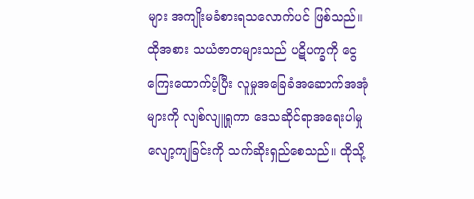များ အကျိုးမခံစားရသလောက်ပင် ဖြစ်သည်။ ထိုအစား သယံဇာတများသည် ပဋိပက္ခကို ငွေကြေးထောက်ပံ့ပြီး လူမှုအခြေခံအဆောက်အအုံများကို လျစ်လျူရှုကာ ဒေသဆိုင်ရာအရေးပါမှု လျော့ကျခြင်းကို သက်ဆိုးရှည်စေသည်။ ထိုသို့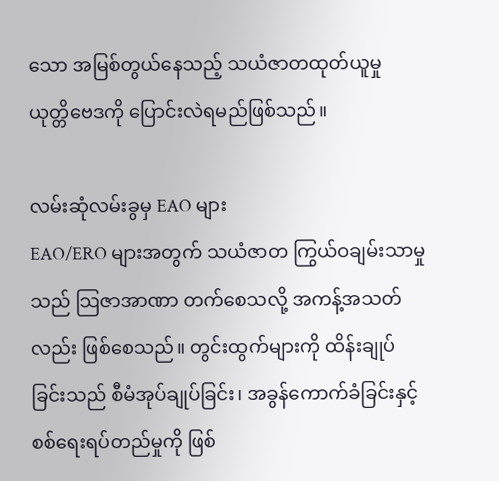သော အမြစ်တွယ်နေသည့် သယံဇာတထုတ်ယူမှု ယုတ္တိဗေဒကို ပြောင်းလဲရမည်ဖြစ်သည်။

လမ်းဆုံလမ်းခွမှ EAO များ
EAO/ERO များအတွက် သယံဇာတ ကြွယ်ဝချမ်းသာမှုသည် သြဇာအာဏာ တက်စေသလို့ အကန့်အသတ်လည်း ဖြစ်စေသည်။ တွင်းထွက်များကို ထိန်းချုပ်ခြင်းသည် စီမံအုပ်ချုပ်ခြင်း၊ အခွန်ကောက်ခံခြင်းနှင့် စစ်ရေးရပ်တည်မှုကို ဖြစ်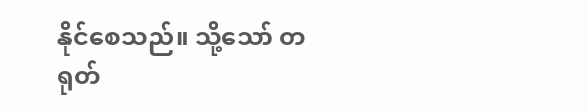နိုင်စေသည်။ သို့သော် တရုတ်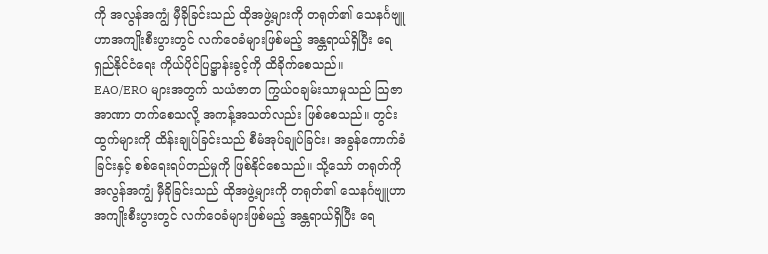ကို အလွန်အကျွံ မှီခိုခြင်းသည် ထိုအဖွဲ့များကို တရုတ်၏ သေနင်္ဂဗျူဟာအကျိုးစီးပွားတွင် လက်ဝေခံများဖြစ်မည့် အန္တရာယ်ရှိပြီး ရေရှည်နိုင်ငံရေး ကိုယ်ပိုင်ပြဋ္ဌာန်းခွင့်ကို ထိခိုက်စေသည်။
EAO/ERO များအတွက် သယံဇာတ ကြွယ်ဝချမ်းသာမှုသည် သြဇာအာဏာ တက်စေသလို့ အကန့်အသတ်လည်း ဖြစ်စေသည်။ တွင်းထွက်များကို ထိန်းချုပ်ခြင်းသည် စီမံအုပ်ချုပ်ခြင်း၊ အခွန်ကောက်ခံခြင်းနှင့် စစ်ရေးရပ်တည်မှုကို ဖြစ်နိုင်စေသည်။ သို့သော် တရုတ်ကို အလွန်အကျွံ မှီခိုခြင်းသည် ထိုအဖွဲ့များကို တရုတ်၏ သေနင်္ဂဗျူဟာအကျိုးစီးပွားတွင် လက်ဝေခံများဖြစ်မည့် အန္တရာယ်ရှိပြီး ရေ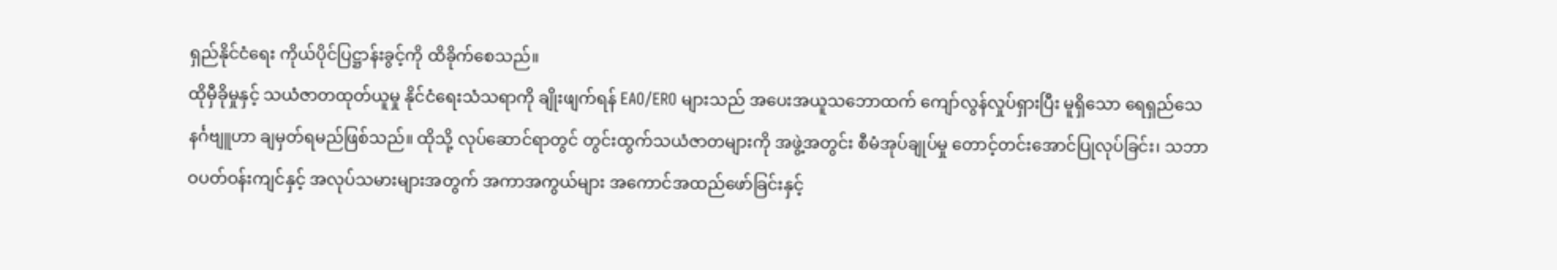ရှည်နိုင်ငံရေး ကိုယ်ပိုင်ပြဋ္ဌာန်းခွင့်ကို ထိခိုက်စေသည်။
ထိုမှီခိုမှုနှင့် သယံဇာတထုတ်ယူမှု နိုင်ငံရေးသံသရာကို ချိုးဖျက်ရန် EAO/ERO များသည် အပေးအယူသဘောထက် ကျော်လွန်လှုပ်ရှားပြီး မူရှိသော ရေရှည်သေနင်္ဂဗျူဟာ ချမှတ်ရမည်ဖြစ်သည်။ ထိုသို့ လုပ်ဆောင်ရာတွင် တွင်းထွက်သယံဇာတများကို အဖွဲ့အတွင်း စီမံအုပ်ချုပ်မှု တောင့်တင်းအောင်ပြုလုပ်ခြင်း၊ သဘာဝပတ်ဝန်းကျင်နှင့် အလုပ်သမားများအတွက် အကာအကွယ်များ အကောင်အထည်ဖော်ခြင်းနှင့်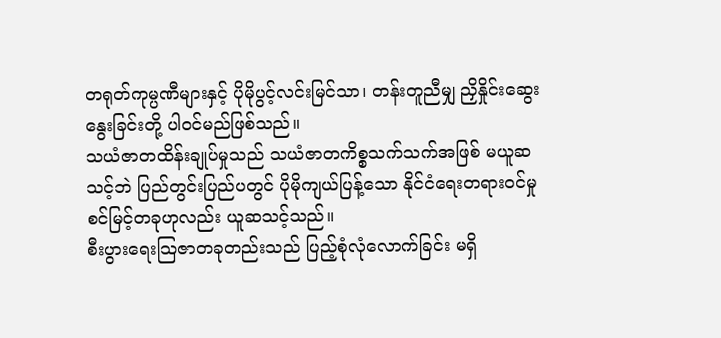တရုတ်ကုမ္ပဏီများနှင့် ပိုမိုပွင့်လင်းမြင်သာ၊ တန်းတူညီမျှ ညှိနှိုင်းဆွေးနွေးခြင်းတို့ ပါဝင်မည်ဖြစ်သည်။
သယံဇာတထိန်းချုပ်မှုသည် သယံဇာတကိစ္စသက်သက်အဖြစ် မယူဆသင့်ဘဲ ပြည်တွင်းပြည်ပတွင် ပိုမိုကျယ်ပြန့်သော နိုင်ငံရေးတရားဝင်မှု စင်မြင့်တခုဟုလည်း ယူဆသင့်သည်။
စီးပွားရေးသြဇာတခုတည်းသည် ပြည့်စုံလုံလောက်ခြင်း မရှိ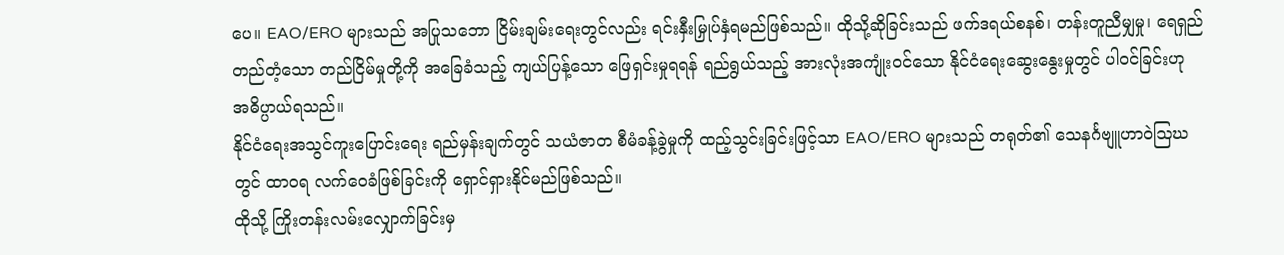ပေ။ EAO/ERO များသည် အပြုသဘော ငြိမ်းချမ်းရေးတွင်လည်း ရင်းနှီးမြှုပ်နှံရမည်ဖြစ်သည်။ ထိုသို့ဆိုခြင်းသည် ဖက်ဒရယ်စနစ်၊ တန်းတူညီမျှမှု၊ ရေရှည်တည်တံ့သော တည်ငြိမ်မှုတို့ကို အခြေခံသည့် ကျယ်ပြန့်သော ဖြေရှင်းမှုရရန် ရည်ရွယ်သည့် အားလုံးအကျုံးဝင်သော နိုင်ငံရေးဆွေးနွေးမှုတွင် ပါဝင်ခြင်းဟု အဓိပ္ပာယ်ရသည်။
နိုင်ငံရေးအသွင်ကူးပြောင်းရေး ရည်မှန်းချက်တွင် သယံဇာတ စီမံခန့်ခွဲမှုကို ထည့်သွင်းခြင်းဖြင့်သာ EAO/ERO များသည် တရုတ်၏ သေနင်္ဂဗျူဟာဝဲဩဃတွင် ထာဝရ လက်ဝေခံဖြစ်ခြင်းကို ရှောင်ရှားနိုင်မည်ဖြစ်သည်။
ထိုသို့ ကြိုးတန်းလမ်းလျှောက်ခြင်းမှ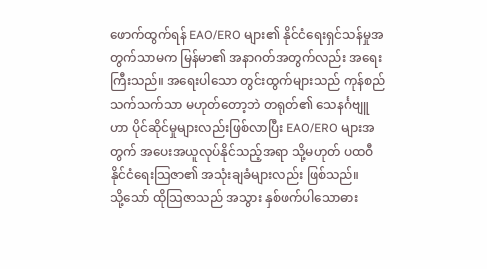ဖောက်ထွက်ရန် EAO/ERO များ၏ နိုင်ငံရေးရှင်သန်မှုအတွက်သာမက မြန်မာ၏ အနာဂတ်အတွက်လည်း အရေးကြီးသည်။ အရေးပါသော တွင်းထွက်များသည် ကုန်စည်သက်သက်သာ မဟုတ်တော့ဘဲ တရုတ်၏ သေနင်္ဂဗျူဟာ ပိုင်ဆိုင်မှုများလည်းဖြစ်လာပြီး EAO/ERO များအတွက် အပေးအယူလုပ်နိုင်သည့်အရာ သို့မဟုတ် ပထဝီနိုင်ငံရေးသြဇာ၏ အသုံးချခံများလည်း ဖြစ်သည်။
သို့သော် ထိုသြဇာသည် အသွား နှစ်ဖက်ပါသောဓား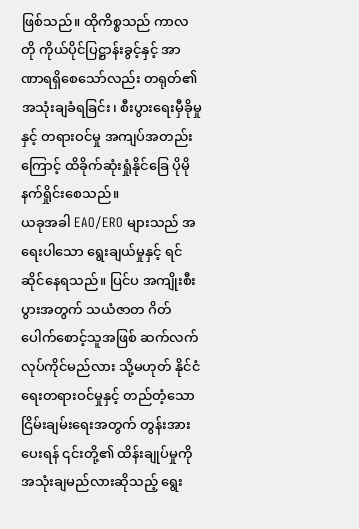ဖြစ်သည်။ ထိုကိစ္စသည် ကာလတို ကိုယ်ပိုင်ပြဋ္ဌာန်းခွင့်နှင့် အာဏာရရှိစေသော်လည်း တရုတ်၏အသုံးချခံရခြင်း၊ စီးပွားရေးမှီခိုမှုနှင့် တရားဝင်မှု အကျပ်အတည်းကြောင့် ထိခိုက်ဆုံးရှုံနိုင်ခြေ ပိုမိုနက်ရှိုင်းစေသည်။
ယခုအခါ EAO/ERO များသည် အရေးပါသော ရွေးချယ်မှုနှင့် ရင်ဆိုင်နေရသည်။ ပြင်ပ အကျိုးစီးပွားအတွက် သယံဇာတ ဂိတ်ပေါက်စောင့်သူအဖြစ် ဆက်လက်လုပ်ကိုင်မည်လား သို့မဟုတ် နိုင်ငံရေးတရားဝင်မှုနှင့် တည်တံ့သောငြိမ်းချမ်းရေးအတွက် တွန်းအားပေးရန် ၎င်းတို့၏ ထိန်းချုပ်မှုကို အသုံးချမည်လားဆိုသည့် ရွေး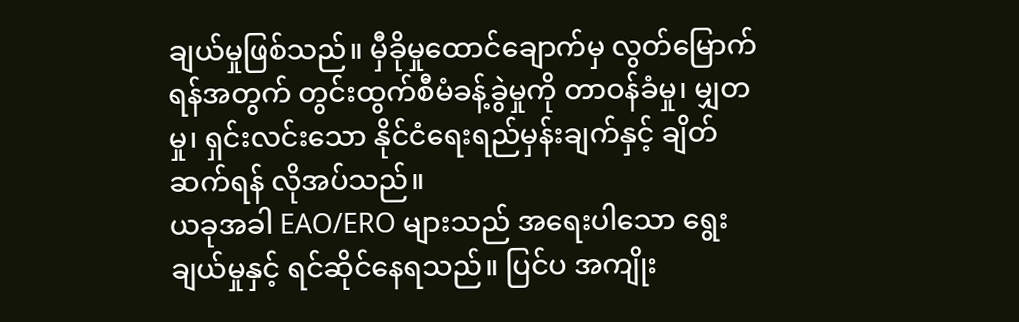ချယ်မှုဖြစ်သည်။ မှီခိုမှုထောင်ချောက်မှ လွတ်မြောက်ရန်အတွက် တွင်းထွက်စီမံခန့်ခွဲမှုကို တာဝန်ခံမှု၊ မျှတမှု၊ ရှင်းလင်းသော နိုင်ငံရေးရည်မှန်းချက်နှင့် ချိတ်ဆက်ရန် လိုအပ်သည်။
ယခုအခါ EAO/ERO များသည် အရေးပါသော ရွေးချယ်မှုနှင့် ရင်ဆိုင်နေရသည်။ ပြင်ပ အကျိုး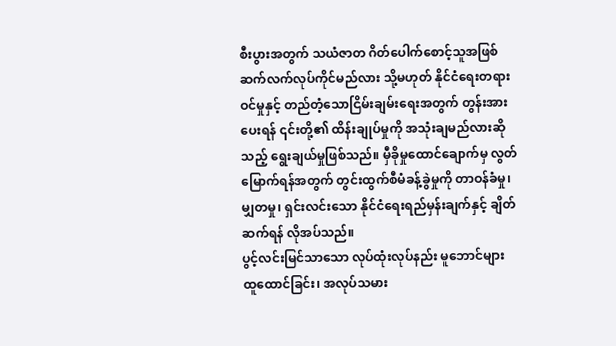စီးပွားအတွက် သယံဇာတ ဂိတ်ပေါက်စောင့်သူအဖြစ် ဆက်လက်လုပ်ကိုင်မည်လား သို့မဟုတ် နိုင်ငံရေးတရားဝင်မှုနှင့် တည်တံ့သောငြိမ်းချမ်းရေးအတွက် တွန်းအားပေးရန် ၎င်းတို့၏ ထိန်းချုပ်မှုကို အသုံးချမည်လားဆိုသည့် ရွေးချယ်မှုဖြစ်သည်။ မှီခိုမှုထောင်ချောက်မှ လွတ်မြောက်ရန်အတွက် တွင်းထွက်စီမံခန့်ခွဲမှုကို တာဝန်ခံမှု၊ မျှတမှု၊ ရှင်းလင်းသော နိုင်ငံရေးရည်မှန်းချက်နှင့် ချိတ်ဆက်ရန် လိုအပ်သည်။
ပွင့်လင်းမြင်သာသော လုပ်ထုံးလုပ်နည်း မူဘောင်များ ထူထောင်ခြင်း၊ အလုပ်သမား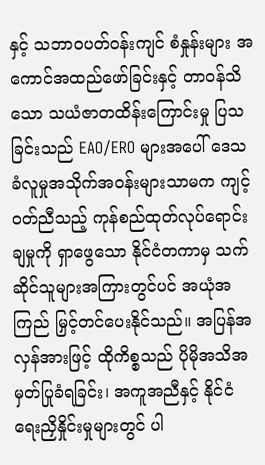နှင့် သဘာဝပတ်ဝန်းကျင် စံနှုန်းများ အကောင်အထည်ဖော်ခြင်းနှင့် တာဝန်သိသော သယံဇာတထိန်းကြောင်းမှု ပြသခြင်းသည် EAO/ERO များအပေါ် ဒေသခံလူမှုအသိုက်အဝန်းများသာမက ကျင့်ဝတ်ညီသည့် ကုန်စည်ထုတ်လုပ်ရောင်းချမှုကို ရှာဖွေသော နိုင်ငံတကာမှ သက်ဆိုင်သူများအကြားတွင်ပင် အယုံအကြည် မြှင့်တင်ပေးနိုင်သည်။ အပြန်အလှန်အားဖြင့် ထိုကိစ္စသည် ပိုမိုအသိအမှတ်ပြုခံရခြင်း၊ အကူအညီနှင့် နိုင်ငံရေးညှိနှိုင်းမှုများတွင် ပါ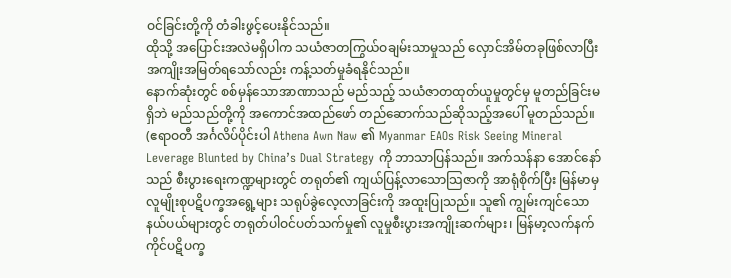ဝင်ခြင်းတို့ကို တံခါးဖွင့်ပေးနိုင်သည်။
ထိုသို့ အပြောင်းအလဲမရှိပါက သယံဇာတကြွယ်ဝချမ်းသာမှုသည် လှောင်အိမ်တခုဖြစ်လာပြီး အကျိုးအမြတ်ရသော်လည်း ကန့်သတ်မှုခံရနိုင်သည်။
နောက်ဆုံးတွင် စစ်မှန်သောအာဏာသည် မည်သည့် သယံဇာတထုတ်ယူမှုတွင်မှ မူတည်ခြင်းမရှိဘဲ မည်သည်တို့ကို အကောင်အထည်ဖော် တည်ဆောက်သည်ဆိုသည့်အပေါ် မူတည်သည်။
(ဧရာဝတီ အင်္ဂလိပ်ပိုင်းပါ Athena Awn Naw ၏ Myanmar EAOs Risk Seeing Mineral Leverage Blunted by China’s Dual Strategy ကို ဘာသာပြန်သည်။ အက်သန်နာ အောင်နော်သည် စီးပွားရေးကဏ္ဍများတွင် တရုတ်၏ ကျယ်ပြန့်လာသောသြဇာကို အာရုံစိုက်ပြီး မြန်မာမှ လူမျိုးစုပဋိပက္ခအရွေ့များ သရုပ်ခွဲလေ့လာခြင်းကို အထူးပြုသည်။ သူ၏ ကျွမ်းကျင်သော နယ်ပယ်များတွင် တရုတ်ပါဝင်ပတ်သက်မှု၏ လူမှုစီးပွားအကျိုးဆက်များ၊ မြန်မာ့လက်နက်ကိုင်ပဋိပက္ခ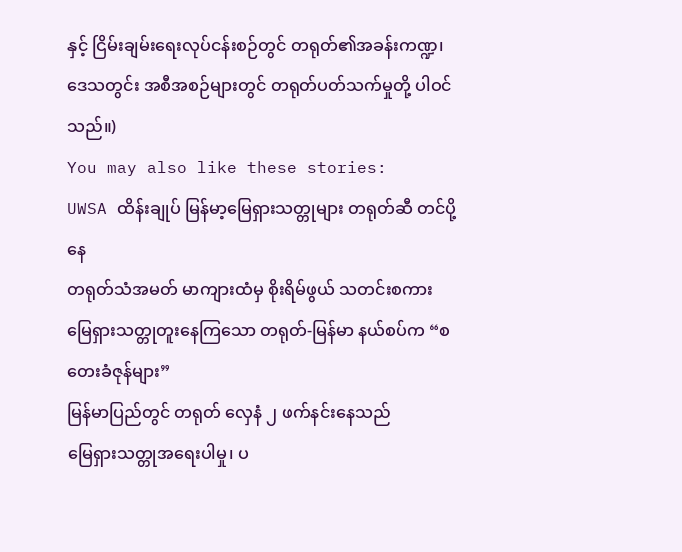နှင့် ငြိမ်းချမ်းရေးလုပ်ငန်းစဉ်တွင် တရုတ်၏အခန်းကဏ္ဍ၊ ဒေသတွင်း အစီအစဉ်များတွင် တရုတ်ပတ်သက်မှုတို့ ပါဝင်သည်။)
You may also like these stories:
UWSA ထိန်းချုပ် မြန်မာ့မြေရှားသတ္တုများ တရုတ်ဆီ တင်ပို့နေ
တရုတ်သံအမတ် မာကျားထံမှ စိုးရိမ်ဖွယ် သတင်းစကား
မြေရှားသတ္တုတူးနေကြသော တရုတ်-မြန်မာ နယ်စပ်က “စတေးခံဇုန်များ”
မြန်မာပြည်တွင် တရုတ် လှေနံ ၂ ဖက်နင်းနေသည်
မြေရှားသတ္တုအရေးပါမှု၊ ပ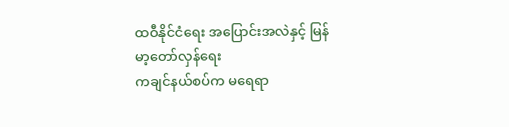ထဝီနိုင်ငံရေး အပြောင်းအလဲနှင့် မြန်မာ့တော်လှန်ရေး
ကချင်နယ်စပ်က မရေရာ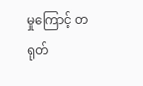မှုကြောင့် တရုတ်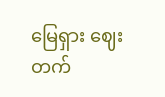မြေရှား ဈေးတက်